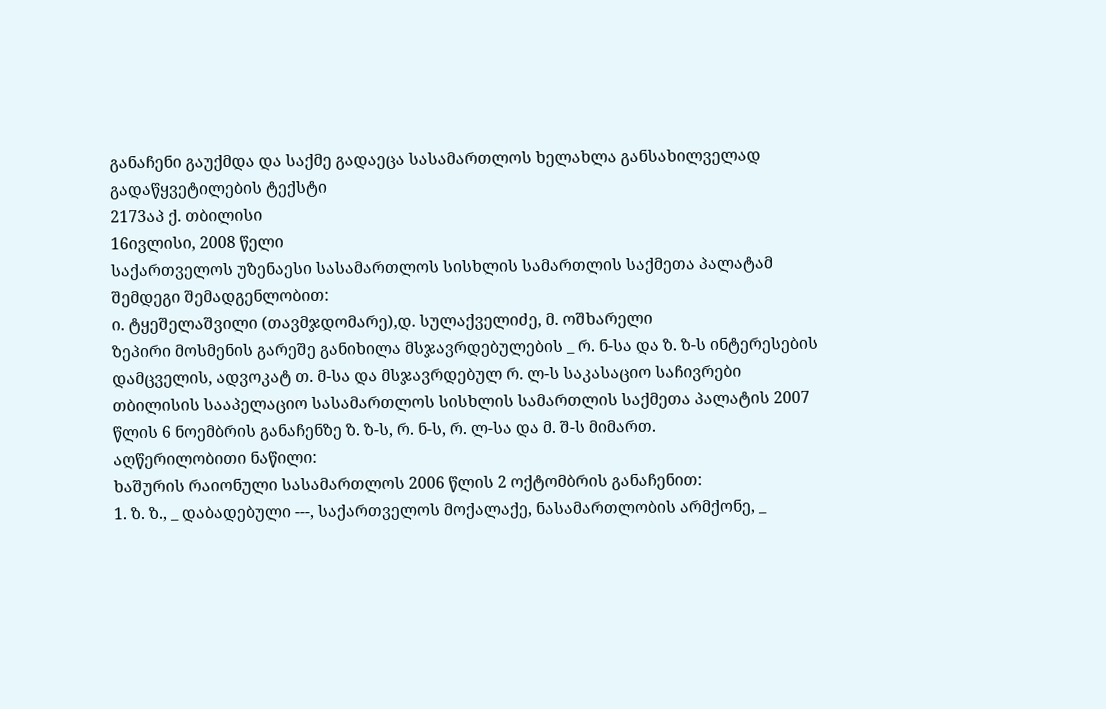განაჩენი გაუქმდა და საქმე გადაეცა სასამართლოს ხელახლა განსახილველად
გადაწყვეტილების ტექსტი
2173აპ ქ. თბილისი
16ივლისი, 2008 წელი
საქართველოს უზენაესი სასამართლოს სისხლის სამართლის საქმეთა პალატამ შემდეგი შემადგენლობით:
ი. ტყეშელაშვილი (თავმჯდომარე),დ. სულაქველიძე, მ. ოშხარელი
ზეპირი მოსმენის გარეშე განიხილა მსჯავრდებულების _ რ. ნ-სა და ზ. ზ-ს ინტერესების დამცველის, ადვოკატ თ. მ-სა და მსჯავრდებულ რ. ლ-ს საკასაციო საჩივრები თბილისის სააპელაციო სასამართლოს სისხლის სამართლის საქმეთა პალატის 2007 წლის 6 ნოემბრის განაჩენზე ზ. ზ-ს, რ. ნ-ს, რ. ლ-სა და მ. შ-ს მიმართ.
აღწერილობითი ნაწილი:
ხაშურის რაიონული სასამართლოს 2006 წლის 2 ოქტომბრის განაჩენით:
1. ზ. ზ., _ დაბადებული ---, საქართველოს მოქალაქე, ნასამართლობის არმქონე, _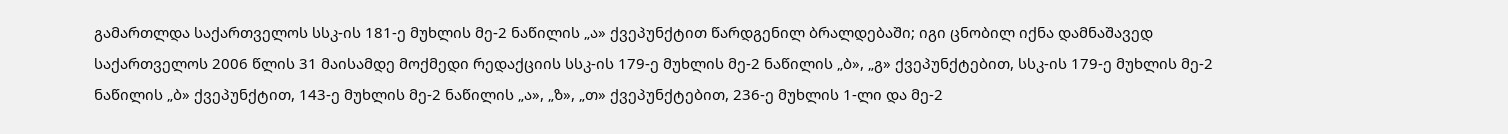გამართლდა საქართველოს სსკ-ის 181-ე მუხლის მე-2 ნაწილის „ა» ქვეპუნქტით წარდგენილ ბრალდებაში; იგი ცნობილ იქნა დამნაშავედ საქართველოს 2006 წლის 31 მაისამდე მოქმედი რედაქციის სსკ-ის 179-ე მუხლის მე-2 ნაწილის „ბ», „გ» ქვეპუნქტებით, სსკ-ის 179-ე მუხლის მე-2 ნაწილის „ბ» ქვეპუნქტით, 143-ე მუხლის მე-2 ნაწილის „ა», „ზ», „თ» ქვეპუნქტებით, 236-ე მუხლის 1-ლი და მე-2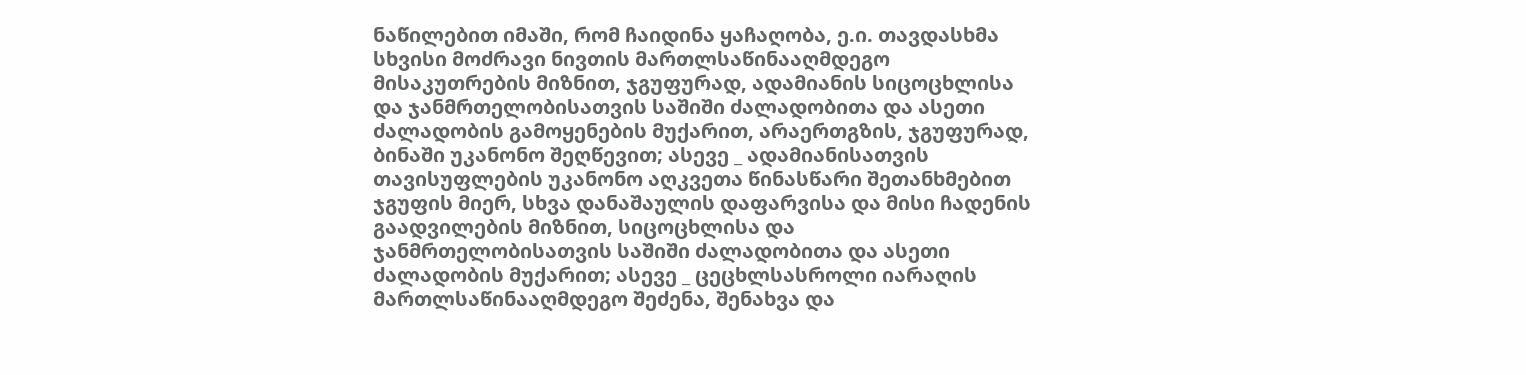ნაწილებით იმაში, რომ ჩაიდინა ყაჩაღობა, ე.ი. თავდასხმა სხვისი მოძრავი ნივთის მართლსაწინააღმდეგო მისაკუთრების მიზნით, ჯგუფურად, ადამიანის სიცოცხლისა და ჯანმრთელობისათვის საშიში ძალადობითა და ასეთი ძალადობის გამოყენების მუქარით, არაერთგზის, ჯგუფურად, ბინაში უკანონო შეღწევით; ასევე _ ადამიანისათვის თავისუფლების უკანონო აღკვეთა წინასწარი შეთანხმებით ჯგუფის მიერ, სხვა დანაშაულის დაფარვისა და მისი ჩადენის გაადვილების მიზნით, სიცოცხლისა და ჯანმრთელობისათვის საშიში ძალადობითა და ასეთი ძალადობის მუქარით; ასევე _ ცეცხლსასროლი იარაღის მართლსაწინააღმდეგო შეძენა, შენახვა და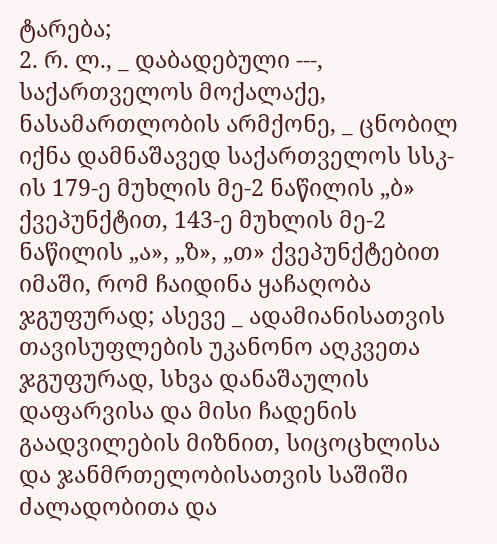ტარება;
2. რ. ლ., _ დაბადებული ---, საქართველოს მოქალაქე, ნასამართლობის არმქონე, _ ცნობილ იქნა დამნაშავედ საქართველოს სსკ-ის 179-ე მუხლის მე-2 ნაწილის „ბ» ქვეპუნქტით, 143-ე მუხლის მე-2 ნაწილის „ა», „ზ», „თ» ქვეპუნქტებით იმაში, რომ ჩაიდინა ყაჩაღობა ჯგუფურად; ასევე _ ადამიანისათვის თავისუფლების უკანონო აღკვეთა ჯგუფურად, სხვა დანაშაულის დაფარვისა და მისი ჩადენის გაადვილების მიზნით, სიცოცხლისა და ჯანმრთელობისათვის საშიში ძალადობითა და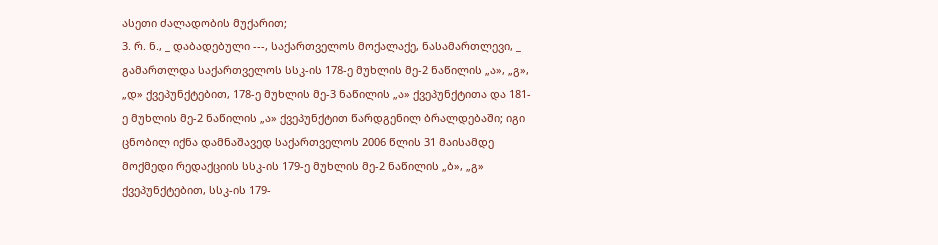ასეთი ძალადობის მუქარით;
3. რ. ნ., _ დაბადებული ---, საქართველოს მოქალაქე, ნასამართლევი, _ გამართლდა საქართველოს სსკ-ის 178-ე მუხლის მე-2 ნაწილის „ა», „გ», „დ» ქვეპუნქტებით, 178-ე მუხლის მე-3 ნაწილის „ა» ქვეპუნქტითა და 181-ე მუხლის მე-2 ნაწილის „ა» ქვეპუნქტით წარდგენილ ბრალდებაში; იგი ცნობილ იქნა დამნაშავედ საქართველოს 2006 წლის 31 მაისამდე მოქმედი რედაქციის სსკ-ის 179-ე მუხლის მე-2 ნაწილის „ბ», „გ» ქვეპუნქტებით, სსკ-ის 179-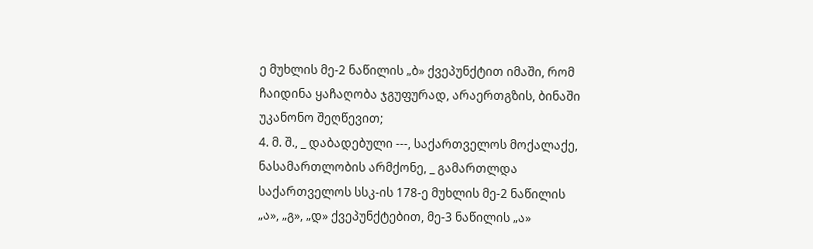ე მუხლის მე-2 ნაწილის „ბ» ქვეპუნქტით იმაში, რომ ჩაიდინა ყაჩაღობა ჯგუფურად, არაერთგზის, ბინაში უკანონო შეღწევით;
4. მ. შ., _ დაბადებული ---, საქართველოს მოქალაქე, ნასამართლობის არმქონე, _ გამართლდა საქართველოს სსკ-ის 178-ე მუხლის მე-2 ნაწილის „ა», „გ», „დ» ქვეპუნქტებით, მე-3 ნაწილის „ა»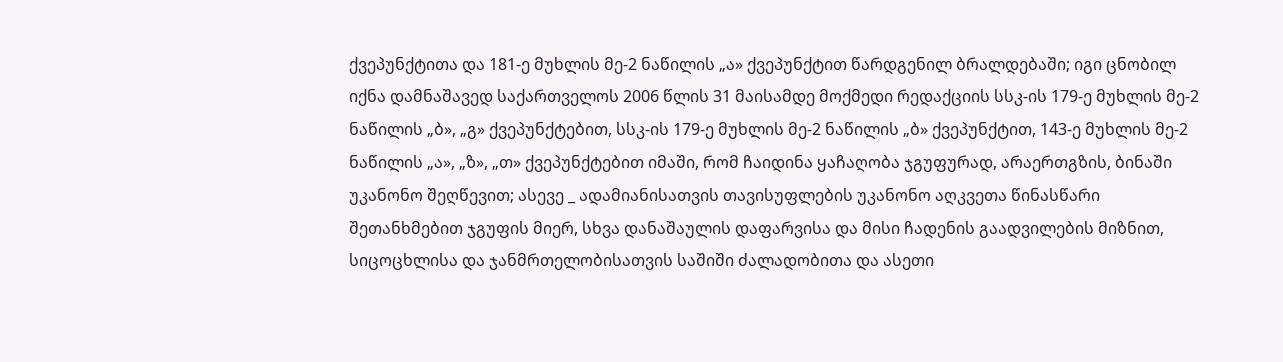ქვეპუნქტითა და 181-ე მუხლის მე-2 ნაწილის „ა» ქვეპუნქტით წარდგენილ ბრალდებაში; იგი ცნობილ იქნა დამნაშავედ საქართველოს 2006 წლის 31 მაისამდე მოქმედი რედაქციის სსკ-ის 179-ე მუხლის მე-2 ნაწილის „ბ», „გ» ქვეპუნქტებით, სსკ-ის 179-ე მუხლის მე-2 ნაწილის „ბ» ქვეპუნქტით, 143-ე მუხლის მე-2 ნაწილის „ა», „ზ», „თ» ქვეპუნქტებით იმაში, რომ ჩაიდინა ყაჩაღობა ჯგუფურად, არაერთგზის, ბინაში უკანონო შეღწევით; ასევე _ ადამიანისათვის თავისუფლების უკანონო აღკვეთა წინასწარი შეთანხმებით ჯგუფის მიერ, სხვა დანაშაულის დაფარვისა და მისი ჩადენის გაადვილების მიზნით, სიცოცხლისა და ჯანმრთელობისათვის საშიში ძალადობითა და ასეთი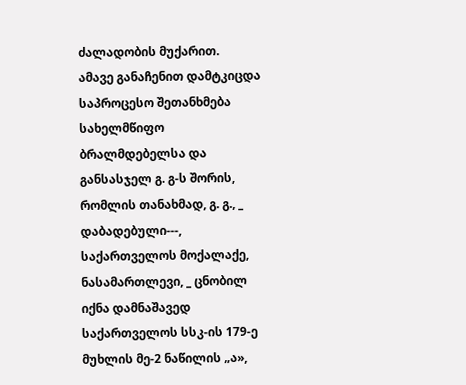ძალადობის მუქარით.
ამავე განაჩენით დამტკიცდა საპროცესო შეთანხმება სახელმწიფო ბრალმდებელსა და განსასჯელ გ. გ-ს შორის, რომლის თანახმად, გ. გ., _ დაბადებული---, საქართველოს მოქალაქე, ნასამართლევი, _ ცნობილ იქნა დამნაშავედ საქართველოს სსკ-ის 179-ე მუხლის მე-2 ნაწილის „ა»,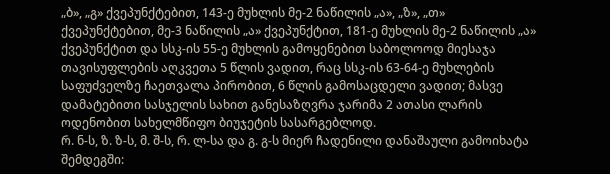„ბ», „გ» ქვეპუნქტებით, 143-ე მუხლის მე-2 ნაწილის „ა», „ზ», „თ» ქვეპუნქტებით, მე-3 ნაწილის „ა» ქვეპუნქტით, 181-ე მუხლის მე-2 ნაწილის „ა» ქვეპუნქტით და სსკ-ის 55-ე მუხლის გამოყენებით საბოლოოდ მიესაჯა თავისუფლების აღკვეთა 5 წლის ვადით, რაც სსკ-ის 63-64-ე მუხლების საფუძველზე ჩაეთვალა პირობით, 6 წლის გამოსაცდელი ვადით; მასვე დამატებითი სასჯელის სახით განესაზღვრა ჯარიმა 2 ათასი ლარის ოდენობით სახელმწიფო ბიუჯეტის სასარგებლოდ.
რ. ნ-ს, ზ. ზ-ს, მ. შ-ს, რ. ლ-სა და გ. გ-ს მიერ ჩადენილი დანაშაული გამოიხატა შემდეგში: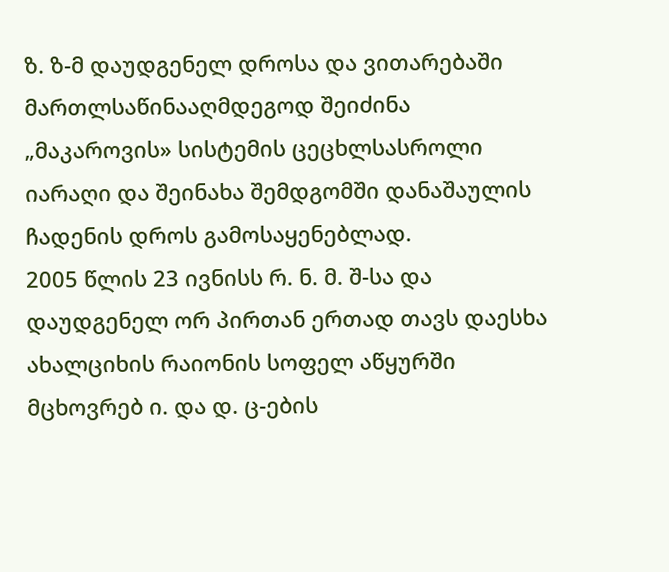ზ. ზ-მ დაუდგენელ დროსა და ვითარებაში მართლსაწინააღმდეგოდ შეიძინა „მაკაროვის» სისტემის ცეცხლსასროლი იარაღი და შეინახა შემდგომში დანაშაულის ჩადენის დროს გამოსაყენებლად.
2005 წლის 23 ივნისს რ. ნ. მ. შ-სა და დაუდგენელ ორ პირთან ერთად თავს დაესხა ახალციხის რაიონის სოფელ აწყურში მცხოვრებ ი. და დ. ც-ების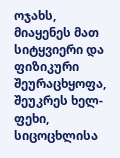ოჯახს, მიაყენეს მათ სიტყვიერი და ფიზიკური შეურაცხყოფა, შეუკრეს ხელ-ფეხი, სიცოცხლისა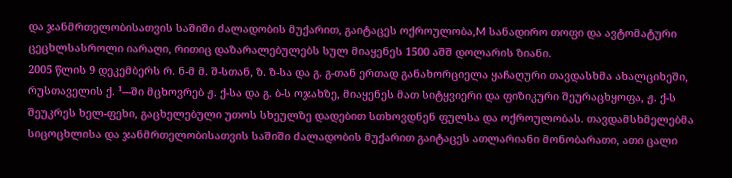და ჯანმრთელობისათვის საშიში ძალადობის მუქარით, გაიტაცეს ოქროულობა,M სანადირო თოფი და ავტომატური ცეცხლსასროლი იარაღი, რითიც დაზარალებულებს სულ მიაყენეს 1500 აშშ დოლარის ზიანი.
2005 წლის 9 დეკემბერს რ. ნ-მ მ. შ-სთან, ზ. ზ-სა და გ. გ-თან ერთად განახორციელა ყაჩაღური თავდასხმა ახალციხეში, რუსთაველის ქ. ¹---ში მცხოვრებ ჟ. ქ-სა და გ. ბ-ს ოჯახზე, მიაყენეს მათ სიტყვიერი და ფიზიკური შეურაცხყოფა, ჟ. ქ-ს შეუკრეს ხელ-ფეხი, გაცხელებული უთოს სხეულზე დადებით სთხოვდნენ ფულსა და ოქროულობას. თავდამსხმელებმა სიცოცხლისა და ჯანმრთელობისათვის საშიში ძალადობის მუქარით გაიტაცეს ათლარიანი მონობარათი, ათი ცალი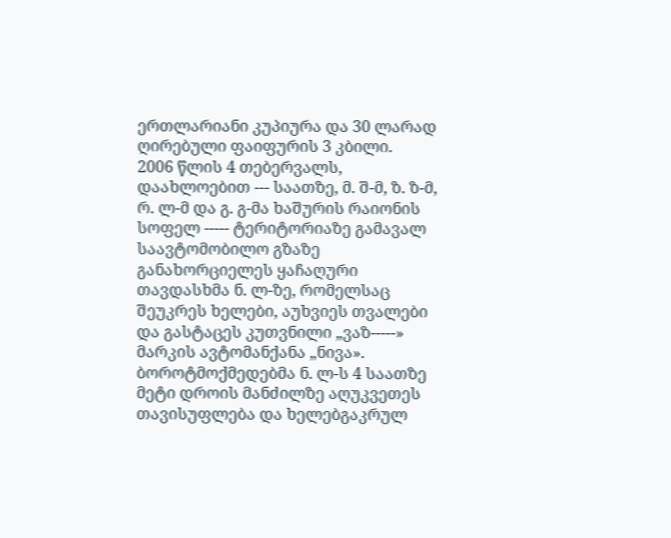ერთლარიანი კუპიურა და 30 ლარად ღირებული ფაიფურის 3 კბილი.
2006 წლის 4 თებერვალს, დაახლოებით --- საათზე, მ. შ-მ, ზ. ზ-მ, რ. ლ-მ და გ. გ-მა ხაშურის რაიონის სოფელ ----- ტერიტორიაზე გამავალ საავტომობილო გზაზე განახორციელეს ყაჩაღური თავდასხმა ნ. ლ-ზე, რომელსაც შეუკრეს ხელები, აუხვიეს თვალები და გასტაცეს კუთვნილი „ვაზ-----» მარკის ავტომანქანა „ნივა». ბოროტმოქმედებმა ნ. ლ-ს 4 საათზე მეტი დროის მანძილზე აღუკვეთეს თავისუფლება და ხელებგაკრულ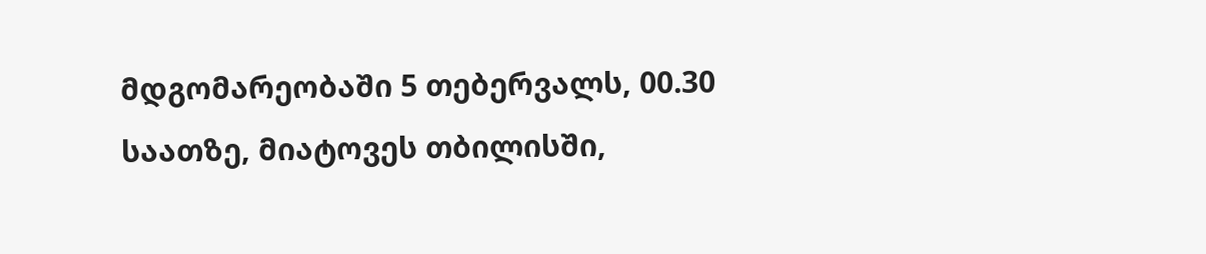მდგომარეობაში 5 თებერვალს, 00.30 საათზე, მიატოვეს თბილისში,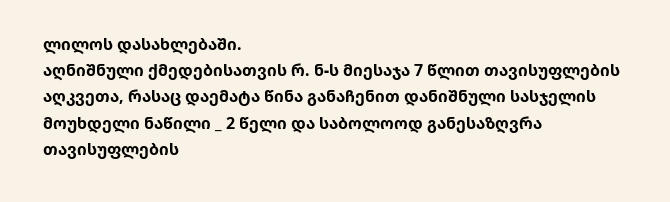ლილოს დასახლებაში.
აღნიშნული ქმედებისათვის რ. ნ-ს მიესაჯა 7 წლით თავისუფლების აღკვეთა, რასაც დაემატა წინა განაჩენით დანიშნული სასჯელის მოუხდელი ნაწილი _ 2 წელი და საბოლოოდ განესაზღვრა თავისუფლების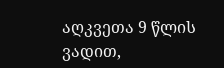აღკვეთა 9 წლის ვადით,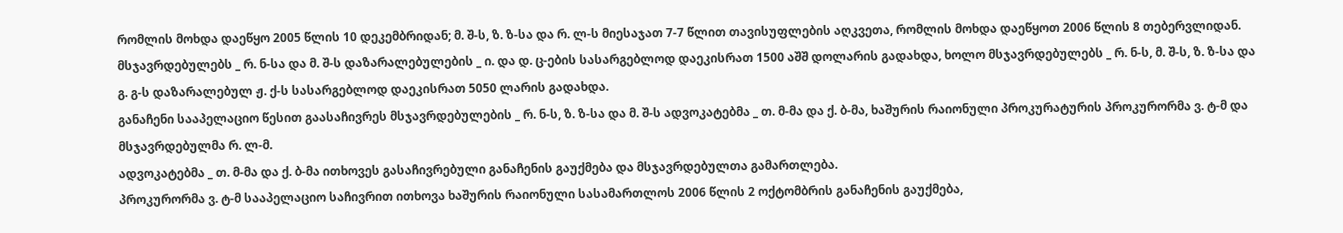რომლის მოხდა დაეწყო 2005 წლის 10 დეკემბრიდან; მ. შ-ს, ზ. ზ-სა და რ. ლ-ს მიესაჯათ 7-7 წლით თავისუფლების აღკვეთა, რომლის მოხდა დაეწყოთ 2006 წლის 8 თებერვლიდან. მსჯავრდებულებს _ რ. ნ-სა და მ. შ-ს დაზარალებულების _ ი. და დ. ც-ების სასარგებლოდ დაეკისრათ 1500 აშშ დოლარის გადახდა, ხოლო მსჯავრდებულებს _ რ. ნ-ს, მ. შ-ს, ზ. ზ-სა და გ. გ-ს დაზარალებულ ჟ. ქ-ს სასარგებლოდ დაეკისრათ 5050 ლარის გადახდა.
განაჩენი სააპელაციო წესით გაასაჩივრეს მსჯავრდებულების _ რ. ნ-ს, ზ. ზ-სა და მ. შ-ს ადვოკატებმა _ თ. მ-მა და ქ. ბ-მა, ხაშურის რაიონული პროკურატურის პროკურორმა ვ. ტ-მ და მსჯავრდებულმა რ. ლ-მ.
ადვოკატებმა _ თ. მ-მა და ქ. ბ-მა ითხოვეს გასაჩივრებული განაჩენის გაუქმება და მსჯავრდებულთა გამართლება.
პროკურორმა ვ. ტ-მ სააპელაციო საჩივრით ითხოვა ხაშურის რაიონული სასამართლოს 2006 წლის 2 ოქტომბრის განაჩენის გაუქმება,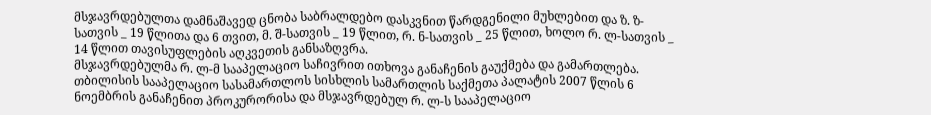მსჯავრდებულთა დამნაშავედ ცნობა საბრალდებო დასკვნით წარდგენილი მუხლებით და ზ. ზ-სათვის _ 19 წლითა და 6 თვით, მ. შ-სათვის _ 19 წლით, რ. ნ-სათვის _ 25 წლით, ხოლო რ. ლ-სათვის _ 14 წლით თავისუფლების აღკვეთის განსაზღვრა.
მსჯავრდებულმა რ. ლ-მ სააპელაციო საჩივრით ითხოვა განაჩენის გაუქმება და გამართლება.
თბილისის სააპელაციო სასამართლოს სისხლის სამართლის საქმეთა პალატის 2007 წლის 6 ნოემბრის განაჩენით პროკურორისა და მსჯავრდებულ რ. ლ-ს სააპელაციო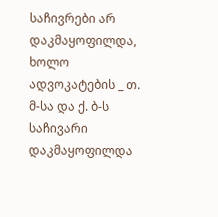საჩივრები არ დაკმაყოფილდა, ხოლო ადვოკატების _ თ. მ-სა და ქ. ბ-ს საჩივარი დაკმაყოფილდა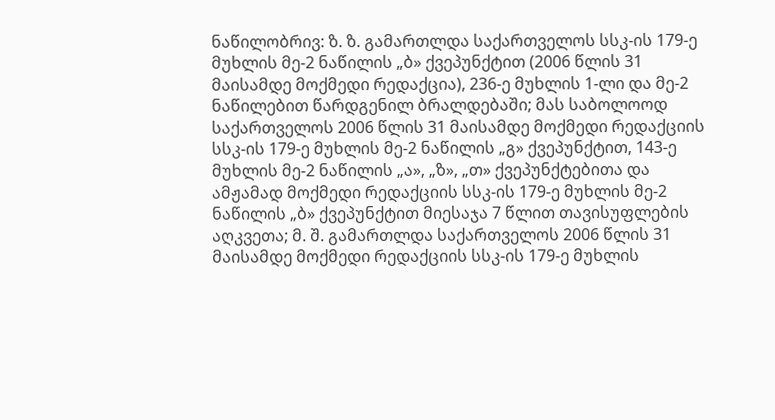ნაწილობრივ: ზ. ზ. გამართლდა საქართველოს სსკ-ის 179-ე მუხლის მე-2 ნაწილის „ბ» ქვეპუნქტით (2006 წლის 31 მაისამდე მოქმედი რედაქცია), 236-ე მუხლის 1-ლი და მე-2 ნაწილებით წარდგენილ ბრალდებაში; მას საბოლოოდ საქართველოს 2006 წლის 31 მაისამდე მოქმედი რედაქციის სსკ-ის 179-ე მუხლის მე-2 ნაწილის „გ» ქვეპუნქტით, 143-ე მუხლის მე-2 ნაწილის „ა», „ზ», „თ» ქვეპუნქტებითა და ამჟამად მოქმედი რედაქციის სსკ-ის 179-ე მუხლის მე-2 ნაწილის „ბ» ქვეპუნქტით მიესაჯა 7 წლით თავისუფლების აღკვეთა; მ. შ. გამართლდა საქართველოს 2006 წლის 31 მაისამდე მოქმედი რედაქციის სსკ-ის 179-ე მუხლის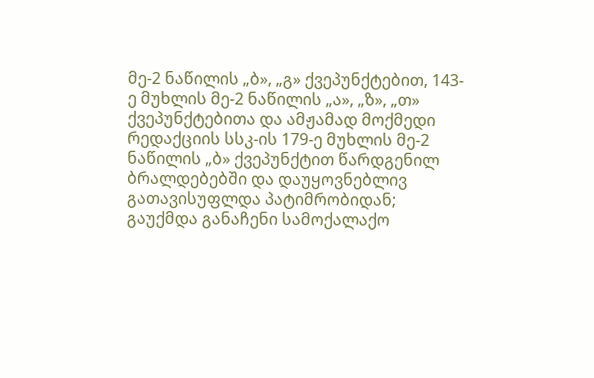მე-2 ნაწილის „ბ», „გ» ქვეპუნქტებით, 143-ე მუხლის მე-2 ნაწილის „ა», „ზ», „თ» ქვეპუნქტებითა და ამჟამად მოქმედი რედაქციის სსკ-ის 179-ე მუხლის მე-2 ნაწილის „ბ» ქვეპუნქტით წარდგენილ ბრალდებებში და დაუყოვნებლივ გათავისუფლდა პატიმრობიდან; გაუქმდა განაჩენი სამოქალაქო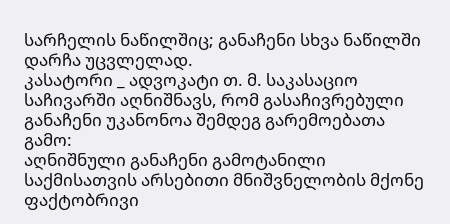სარჩელის ნაწილშიც; განაჩენი სხვა ნაწილში დარჩა უცვლელად.
კასატორი _ ადვოკატი თ. მ. საკასაციო საჩივარში აღნიშნავს, რომ გასაჩივრებული განაჩენი უკანონოა შემდეგ გარემოებათა გამო:
აღნიშნული განაჩენი გამოტანილი საქმისათვის არსებითი მნიშვნელობის მქონე ფაქტობრივი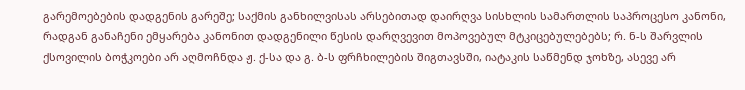გარემოებების დადგენის გარეშე; საქმის განხილვისას არსებითად დაირღვა სისხლის სამართლის საპროცესო კანონი, რადგან განაჩენი ემყარება კანონით დადგენილი წესის დარღვევით მოპოვებულ მტკიცებულებებს; რ. ნ-ს შარვლის ქსოვილის ბოჭკოები არ აღმოჩნდა ჟ. ქ-სა და გ. ბ-ს ფრჩხილების შიგთავსში, იატაკის საწმენდ ჯოხზე, ასევე არ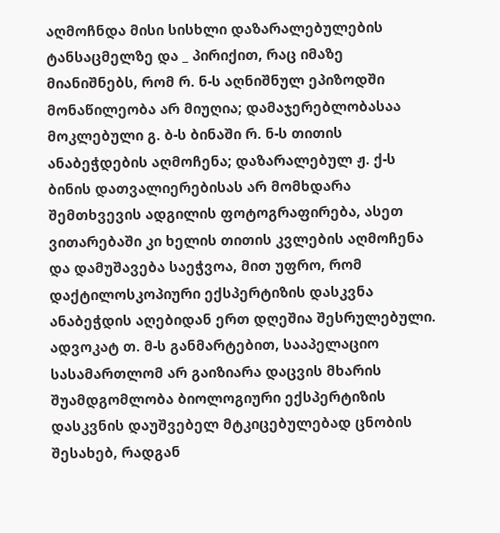აღმოჩნდა მისი სისხლი დაზარალებულების ტანსაცმელზე და _ პირიქით, რაც იმაზე მიანიშნებს, რომ რ. ნ-ს აღნიშნულ ეპიზოდში მონაწილეობა არ მიუღია; დამაჯერებლობასაა მოკლებული გ. ბ-ს ბინაში რ. ნ-ს თითის ანაბეჭდების აღმოჩენა; დაზარალებულ ჟ. ქ-ს ბინის დათვალიერებისას არ მომხდარა შემთხვევის ადგილის ფოტოგრაფირება, ასეთ ვითარებაში კი ხელის თითის კვლების აღმოჩენა და დამუშავება საეჭვოა, მით უფრო, რომ დაქტილოსკოპიური ექსპერტიზის დასკვნა ანაბეჭდის აღებიდან ერთ დღეშია შესრულებული.
ადვოკატ თ. მ-ს განმარტებით, სააპელაციო სასამართლომ არ გაიზიარა დაცვის მხარის შუამდგომლობა ბიოლოგიური ექსპერტიზის დასკვნის დაუშვებელ მტკიცებულებად ცნობის შესახებ, რადგან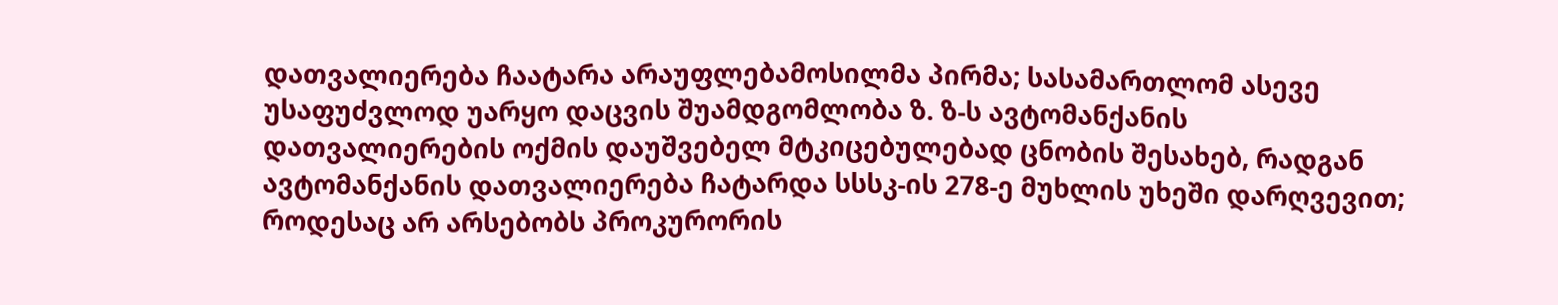დათვალიერება ჩაატარა არაუფლებამოსილმა პირმა; სასამართლომ ასევე უსაფუძვლოდ უარყო დაცვის შუამდგომლობა ზ. ზ-ს ავტომანქანის დათვალიერების ოქმის დაუშვებელ მტკიცებულებად ცნობის შესახებ, რადგან ავტომანქანის დათვალიერება ჩატარდა სსსკ-ის 278-ე მუხლის უხეში დარღვევით; როდესაც არ არსებობს პროკურორის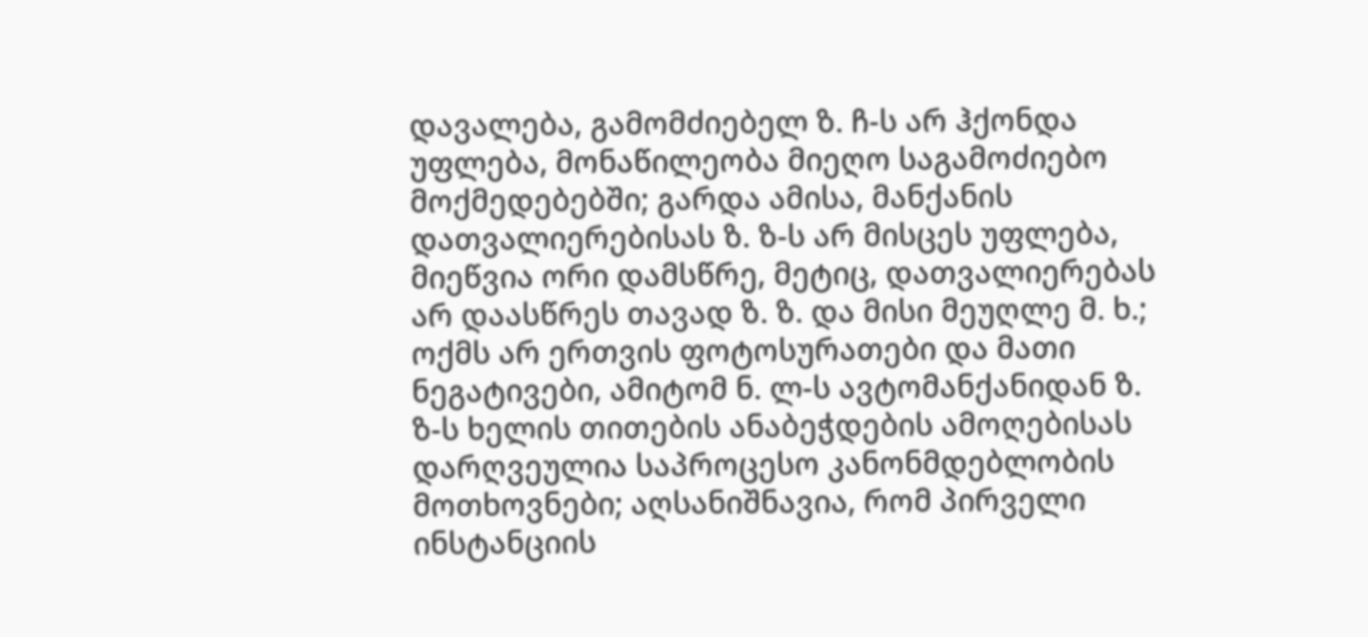დავალება, გამომძიებელ ზ. ჩ-ს არ ჰქონდა უფლება, მონაწილეობა მიეღო საგამოძიებო მოქმედებებში; გარდა ამისა, მანქანის დათვალიერებისას ზ. ზ-ს არ მისცეს უფლება, მიეწვია ორი დამსწრე, მეტიც, დათვალიერებას არ დაასწრეს თავად ზ. ზ. და მისი მეუღლე მ. ხ.; ოქმს არ ერთვის ფოტოსურათები და მათი ნეგატივები, ამიტომ ნ. ლ-ს ავტომანქანიდან ზ. ზ-ს ხელის თითების ანაბეჭდების ამოღებისას დარღვეულია საპროცესო კანონმდებლობის მოთხოვნები; აღსანიშნავია, რომ პირველი ინსტანციის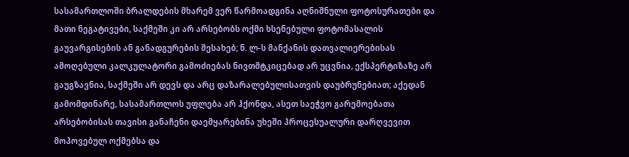სასამართლოში ბრალდების მხარემ ვერ წარმოადგინა აღნიშნული ფოტოსურათები და მათი ნეგატივები, საქმეში კი არ არსებობს ოქმი ხსენებული ფოტომასალის გაუვარგისების ან განადგურების შესახებ; ნ. ლ-ს მანქანის დათვალიერებისას ამოღებული კალკულატორი გამოძიებას ნივთმტკიცებად არ უცვნია, ექსპერტიზაზე არ გაუგზავნია, საქმეში არ დევს და არც დაზარალებულისათვის დაუბრუნებიათ; აქედან გამომდინარე, სასამართლოს უფლება არ ჰქონდა, ასეთ საეჭვო გარემოებათა არსებობისას თავისი განაჩენი დაემყარებინა უხეში პროცესუალური დარღვევით მოპოვებულ ოქმებსა და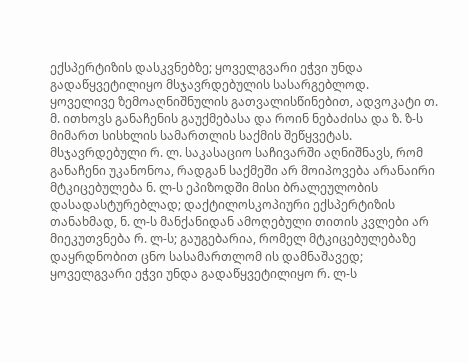ექსპერტიზის დასკვნებზე; ყოველგვარი ეჭვი უნდა გადაწყვეტილიყო მსჯავრდებულის სასარგებლოდ.
ყოველივე ზემოაღნიშნულის გათვალისწინებით, ადვოკატი თ. მ. ითხოვს განაჩენის გაუქმებასა და როინ ნებაძისა და ზ. ზ-ს მიმართ სისხლის სამართლის საქმის შეწყვეტას.
მსჯავრდებული რ. ლ. საკასაციო საჩივარში აღნიშნავს, რომ განაჩენი უკანონოა, რადგან საქმეში არ მოიპოვება არანაირი მტკიცებულება ნ. ლ-ს ეპიზოდში მისი ბრალეულობის დასადასტურებლად; დაქტილოსკოპიური ექსპერტიზის თანახმად, ნ. ლ-ს მანქანიდან ამოღებული თითის კვლები არ მიეკუთვნება რ. ლ-ს; გაუგებარია, რომელ მტკიცებულებაზე დაყრდნობით ცნო სასამართლომ ის დამნაშავედ; ყოველგვარი ეჭვი უნდა გადაწყვეტილიყო რ. ლ-ს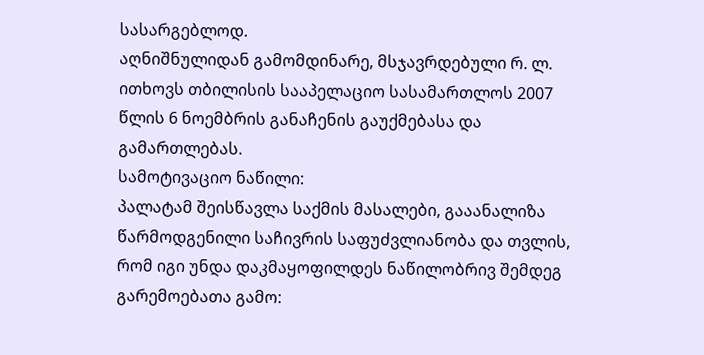სასარგებლოდ.
აღნიშნულიდან გამომდინარე, მსჯავრდებული რ. ლ. ითხოვს თბილისის სააპელაციო სასამართლოს 2007 წლის 6 ნოემბრის განაჩენის გაუქმებასა და გამართლებას.
სამოტივაციო ნაწილი:
პალატამ შეისწავლა საქმის მასალები, გააანალიზა წარმოდგენილი საჩივრის საფუძვლიანობა და თვლის, რომ იგი უნდა დაკმაყოფილდეს ნაწილობრივ შემდეგ გარემოებათა გამო: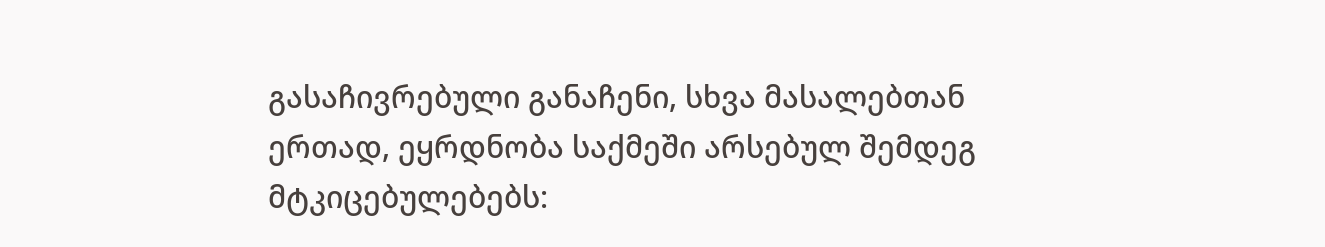გასაჩივრებული განაჩენი, სხვა მასალებთან ერთად, ეყრდნობა საქმეში არსებულ შემდეგ მტკიცებულებებს: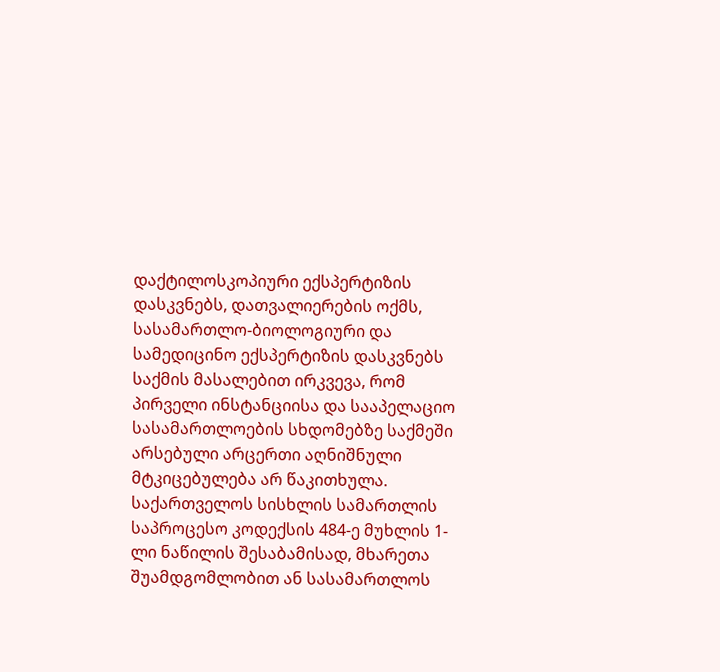დაქტილოსკოპიური ექსპერტიზის დასკვნებს, დათვალიერების ოქმს, სასამართლო-ბიოლოგიური და სამედიცინო ექსპერტიზის დასკვნებს
საქმის მასალებით ირკვევა, რომ პირველი ინსტანციისა და სააპელაციო სასამართლოების სხდომებზე საქმეში არსებული არცერთი აღნიშნული მტკიცებულება არ წაკითხულა.
საქართველოს სისხლის სამართლის საპროცესო კოდექსის 484-ე მუხლის 1-ლი ნაწილის შესაბამისად, მხარეთა შუამდგომლობით ან სასამართლოს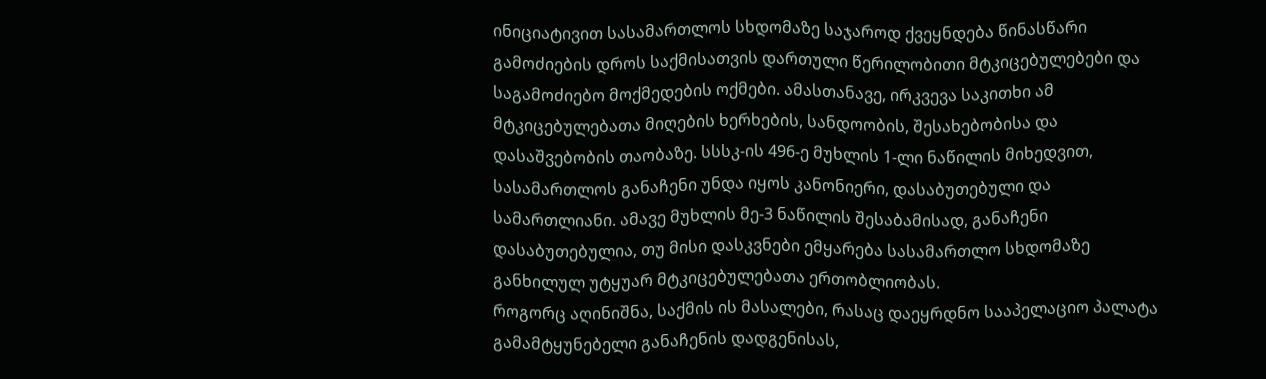ინიციატივით სასამართლოს სხდომაზე საჯაროდ ქვეყნდება წინასწარი გამოძიების დროს საქმისათვის დართული წერილობითი მტკიცებულებები და საგამოძიებო მოქმედების ოქმები. ამასთანავე, ირკვევა საკითხი ამ მტკიცებულებათა მიღების ხერხების, სანდოობის, შესახებობისა და დასაშვებობის თაობაზე. სსსკ-ის 496-ე მუხლის 1-ლი ნაწილის მიხედვით, სასამართლოს განაჩენი უნდა იყოს კანონიერი, დასაბუთებული და სამართლიანი. ამავე მუხლის მე-3 ნაწილის შესაბამისად, განაჩენი დასაბუთებულია, თუ მისი დასკვნები ემყარება სასამართლო სხდომაზე განხილულ უტყუარ მტკიცებულებათა ერთობლიობას.
როგორც აღინიშნა, საქმის ის მასალები, რასაც დაეყრდნო სააპელაციო პალატა გამამტყუნებელი განაჩენის დადგენისას,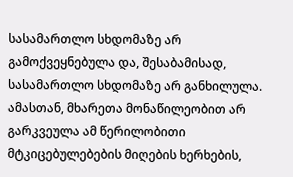სასამართლო სხდომაზე არ გამოქვეყნებულა და, შესაბამისად, სასამართლო სხდომაზე არ განხილულა. ამასთან, მხარეთა მონაწილეობით არ გარკვეულა ამ წერილობითი მტკიცებულებების მიღების ხერხების,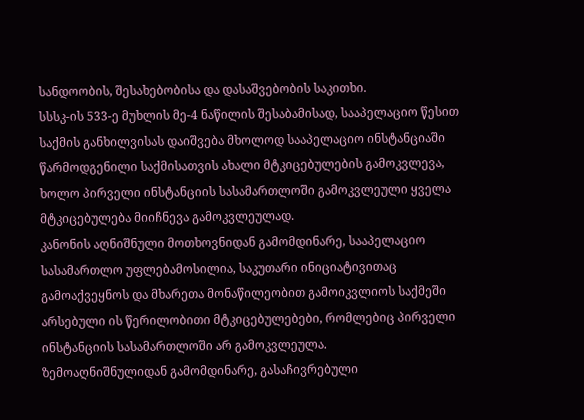სანდოობის, შესახებობისა და დასაშვებობის საკითხი.
სსსკ-ის 533-ე მუხლის მე-4 ნაწილის შესაბამისად, სააპელაციო წესით საქმის განხილვისას დაიშვება მხოლოდ სააპელაციო ინსტანციაში წარმოდგენილი საქმისათვის ახალი მტკიცებულების გამოკვლევა, ხოლო პირველი ინსტანციის სასამართლოში გამოკვლეული ყველა მტკიცებულება მიიჩნევა გამოკვლეულად.
კანონის აღნიშნული მოთხოვნიდან გამომდინარე, სააპელაციო სასამართლო უფლებამოსილია, საკუთარი ინიციატივითაც გამოაქვეყნოს და მხარეთა მონაწილეობით გამოიკვლიოს საქმეში არსებული ის წერილობითი მტკიცებულებები, რომლებიც პირველი ინსტანციის სასამართლოში არ გამოკვლეულა.
ზემოაღნიშნულიდან გამომდინარე, გასაჩივრებული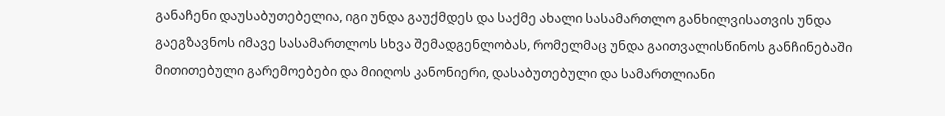განაჩენი დაუსაბუთებელია, იგი უნდა გაუქმდეს და საქმე ახალი სასამართლო განხილვისათვის უნდა გაეგზავნოს იმავე სასამართლოს სხვა შემადგენლობას, რომელმაც უნდა გაითვალისწინოს განჩინებაში მითითებული გარემოებები და მიიღოს კანონიერი, დასაბუთებული და სამართლიანი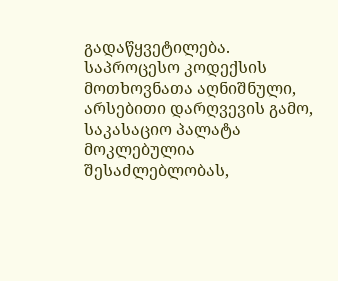გადაწყვეტილება.
საპროცესო კოდექსის მოთხოვნათა აღნიშნული, არსებითი დარღვევის გამო, საკასაციო პალატა მოკლებულია შესაძლებლობას,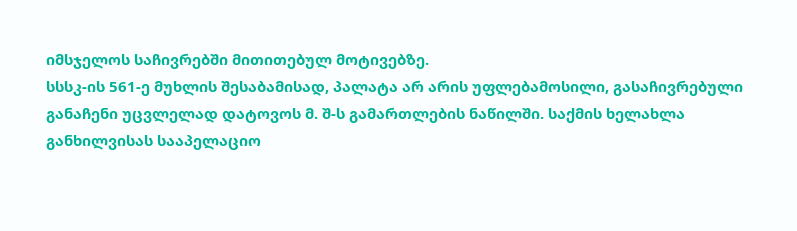იმსჯელოს საჩივრებში მითითებულ მოტივებზე.
სსსკ-ის 561-ე მუხლის შესაბამისად, პალატა არ არის უფლებამოსილი, გასაჩივრებული განაჩენი უცვლელად დატოვოს მ. შ-ს გამართლების ნაწილში. საქმის ხელახლა განხილვისას სააპელაციო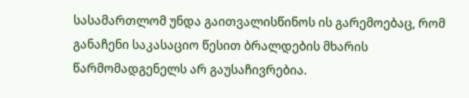სასამართლომ უნდა გაითვალისწინოს ის გარემოებაც, რომ განაჩენი საკასაციო წესით ბრალდების მხარის წარმომადგენელს არ გაუსაჩივრებია.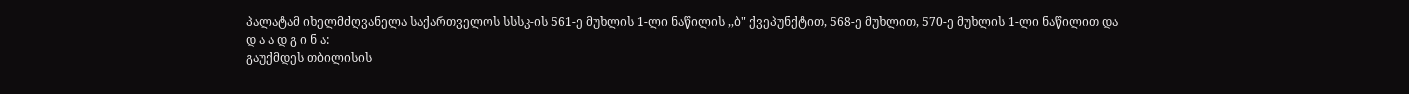პალატამ იხელმძღვანელა საქართველოს სსსკ-ის 561-ე მუხლის 1-ლი ნაწილის ,,ბ" ქვეპუნქტით, 568-ე მუხლით, 570-ე მუხლის 1-ლი ნაწილით და
დ ა ა დ გ ი ნ ა:
გაუქმდეს თბილისის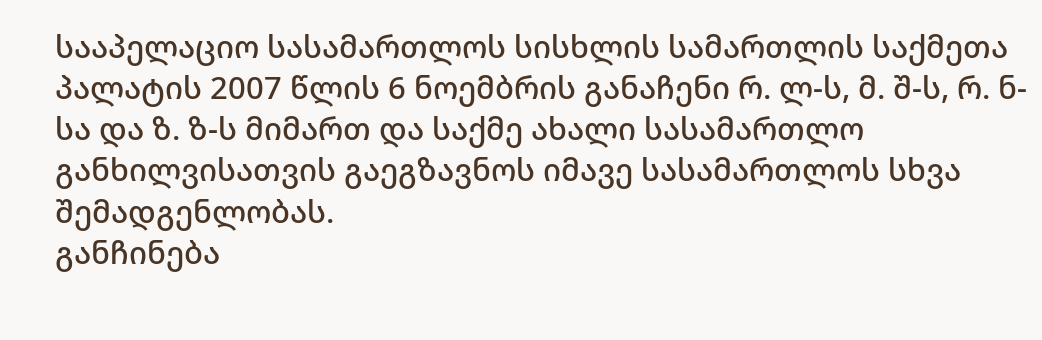სააპელაციო სასამართლოს სისხლის სამართლის საქმეთა პალატის 2007 წლის 6 ნოემბრის განაჩენი რ. ლ-ს, მ. შ-ს, რ. ნ-სა და ზ. ზ-ს მიმართ და საქმე ახალი სასამართლო განხილვისათვის გაეგზავნოს იმავე სასამართლოს სხვა შემადგენლობას.
განჩინება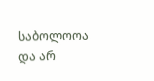საბოლოოა და არ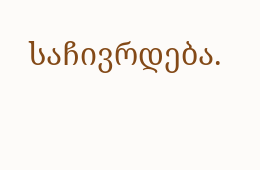საჩივრდება.